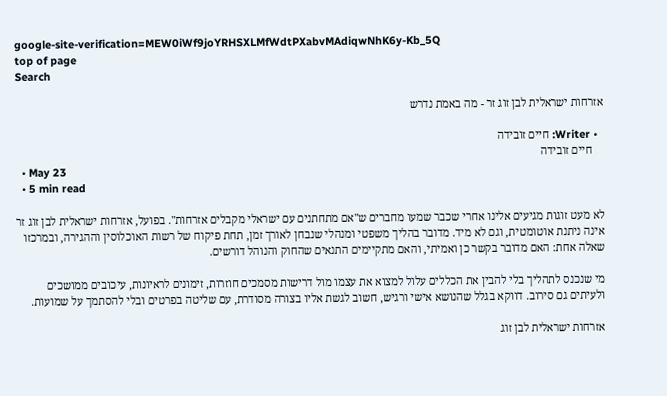google-site-verification=MEW0iWf9joYRHSXLMfWdtPXabvMAdiqwNhK6y-Kb_5Q
top of page
Search

אזרחות ישראלית לבן זוג זר - מה באמת נדרש

  • Writer: חיים זובידה
    חיים זובידה
  • May 23
  • 5 min read

לא מעט זוגות מגיעים אלינו אחרי שכבר שמעו מחברים ש"אם מתחתנים עם ישראלי מקבלים אזרחות". בפועל, אזרחות ישראלית לבן זוג זר אינה ניתנת אוטומטית, וגם לא מיד. מדובר בהליך משפטי ומנהלי שנבחן לאורך זמן, תחת פיקוח של רשות האוכלוסין וההגירה, ובמרכזו שאלה אחת: האם מדובר בקשר כן ואמיתי, והאם מתקיימים התנאים שהחוק והנוהל דורשים.

מי שנכנס לתהליך בלי להבין את הכללים עלול למצוא את עצמו מול דרישות מסמכים חוזרות, זימונים לראיונות, עיכובים ממושכים ולעיתים גם סירוב. דווקא בגלל שהנושא אישי ורגיש, חשוב לגשת אליו בצורה מסודרת, עם שליטה בפרטים ובלי להסתמך על שמועות.

אזרחות ישראלית לבן זוג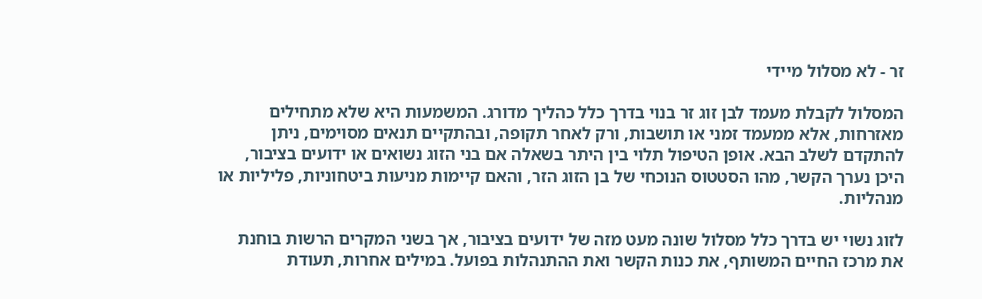זר - לא מסלול מיידי

המסלול לקבלת מעמד לבן זוג זר בנוי בדרך כלל כהליך מדורג. המשמעות היא שלא מתחילים מאזרחות, אלא ממעמד זמני או תושבות, ורק לאחר תקופה, ובהתקיים תנאים מסוימים, ניתן להתקדם לשלב הבא. אופן הטיפול תלוי בין היתר בשאלה אם בני הזוג נשואים או ידועים בציבור, היכן נערך הקשר, מהו הסטטוס הנוכחי של בן הזוג הזר, והאם קיימות מניעות ביטחוניות, פליליות או מנהליות.

לזוג נשוי יש בדרך כלל מסלול שונה מעט מזה של ידועים בציבור, אך בשני המקרים הרשות בוחנת את מרכז החיים המשותף, את כנות הקשר ואת ההתנהלות בפועל. במילים אחרות, תעודת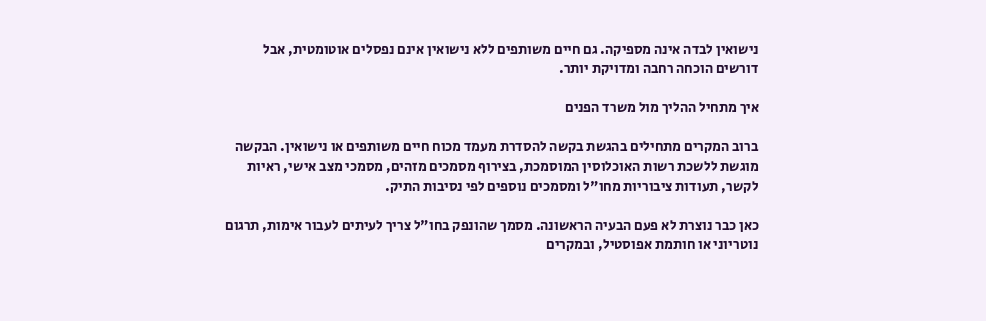נישואין לבדה אינה מספיקה. גם חיים משותפים ללא נישואין אינם נפסלים אוטומטית, אבל דורשים הוכחה רחבה ומדויקת יותר.

איך מתחיל ההליך מול משרד הפנים

ברוב המקרים מתחילים בהגשת בקשה להסדרת מעמד מכוח חיים משותפים או נישואין. הבקשה מוגשת ללשכת רשות האוכלוסין המוסמכת, בצירוף מסמכים מזהים, מסמכי מצב אישי, ראיות לקשר, תעודות ציבוריות מחו"ל ומסמכים נוספים לפי נסיבות התיק.

כאן כבר נוצרת לא פעם הבעיה הראשונה. מסמך שהונפק בחו"ל צריך לעיתים לעבור אימות, תרגום נוטריוני או חותמת אפוסטיל, ובמקרים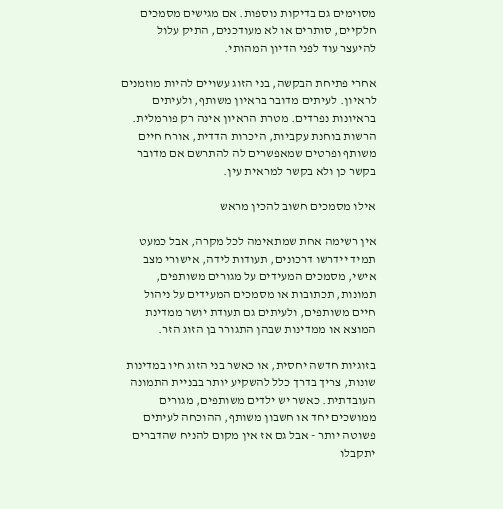מסוימים גם בדיקות נוספות. אם מגישים מסמכים חלקיים, סותרים או לא מעודכנים, התיק עלול להיעצר עוד לפני הדיון המהותי.

אחרי פתיחת הבקשה, בני הזוג עשויים להיות מוזמנים לראיון. לעיתים מדובר בראיון משותף, ולעיתים בראיונות נפרדים. מטרת הראיון אינה רק פורמלית. הרשות בוחנת עקביות, היכרות הדדית, אורח חיים משותף ופרטים שמאפשרים לה להתרשם אם מדובר בקשר כן ולא בקשר למראית עין.

אילו מסמכים חשוב להכין מראש

אין רשימה אחת שמתאימה לכל מקרה, אבל כמעט תמיד יידרשו דרכונים, תעודות לידה, אישורי מצב אישי, מסמכים המעידים על מגורים משותפים, תמונות, תכתובות או מסמכים המעידים על ניהול חיים משותפים, ולעיתים גם תעודת יושר ממדינת המוצא או ממדינות שבהן התגורר בן הזוג הזר.

בזוגיות חדשה יחסית, או כאשר בני הזוג חיו במדינות שונות, צריך בדרך כלל להשקיע יותר בבניית התמונה העובדתית. כאשר יש ילדים משותפים, מגורים ממושכים יחד או חשבון משותף, ההוכחה לעיתים פשוטה יותר - אבל גם אז אין מקום להניח שהדברים יתקבלו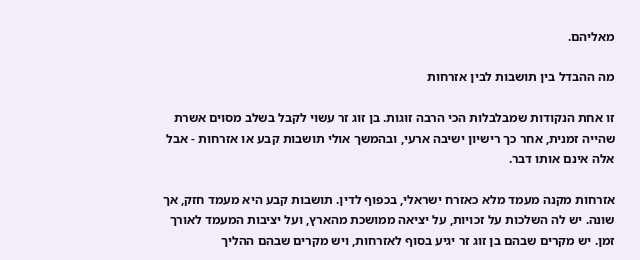מאליהם.

מה ההבדל בין תושבות לבין אזרחות

זו אחת הנקודות שמבלבלות הכי הרבה זוגות. בן זוג זר עשוי לקבל בשלב מסוים אשרת שהייה זמנית, אחר כך רישיון ישיבה ארעי, ובהמשך אולי תושבות קבע או אזרחות - אבל אלה אינם אותו דבר.

אזרחות מקנה מעמד מלא כאזרח ישראלי, בכפוף לדין. תושבות קבע היא מעמד חזק, אך שונה. יש לה השלכות על זכויות, על יציאה ממושכת מהארץ, ועל יציבות המעמד לאורך זמן. יש מקרים שבהם בן זוג זר יגיע בסוף לאזרחות, ויש מקרים שבהם ההליך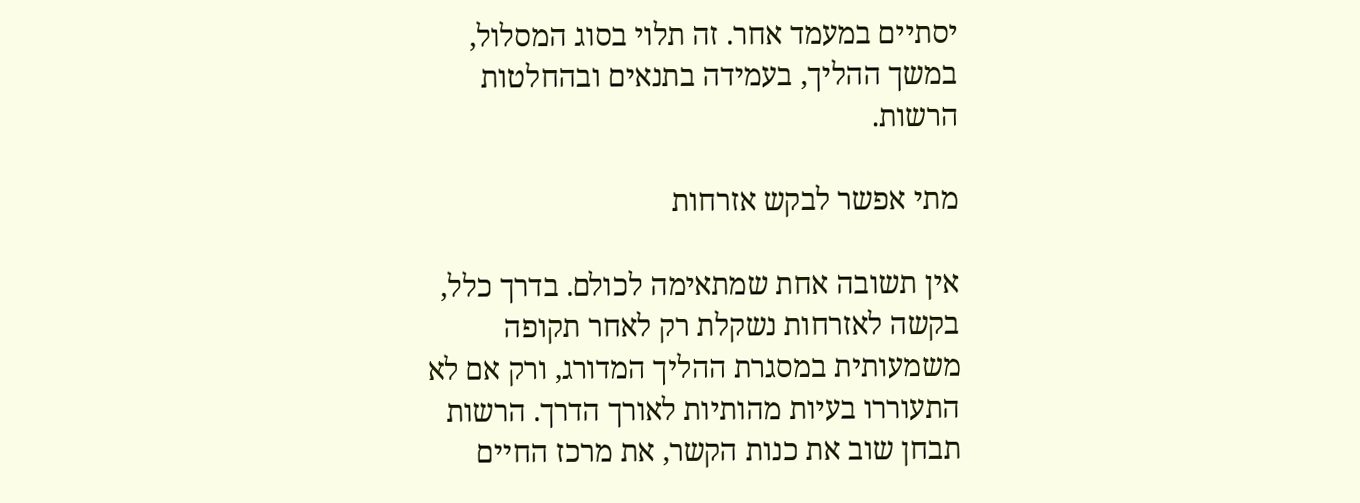יסתיים במעמד אחר. זה תלוי בסוג המסלול, במשך ההליך, בעמידה בתנאים ובהחלטות הרשות.

מתי אפשר לבקש אזרחות

אין תשובה אחת שמתאימה לכולם. בדרך כלל, בקשה לאזרחות נשקלת רק לאחר תקופה משמעותית במסגרת ההליך המדורג, ורק אם לא התעוררו בעיות מהותיות לאורך הדרך. הרשות תבחן שוב את כנות הקשר, את מרכז החיים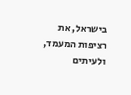בישראל, את רציפות המעמד, ולעיתים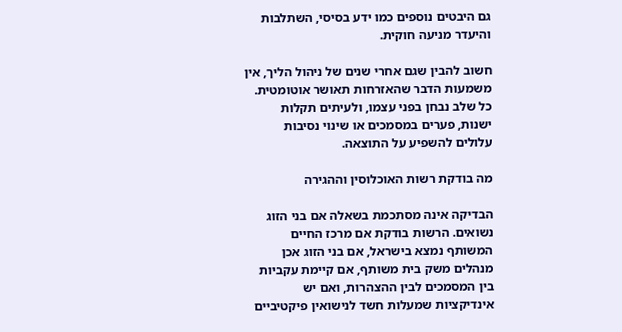גם היבטים נוספים כמו ידע בסיסי, השתלבות והיעדר מניעה חוקית.

חשוב להבין שגם אחרי שנים של ניהול הליך, אין משמעות הדבר שהאזרחות תאושר אוטומטית. כל שלב נבחן בפני עצמו, ולעיתים תקלות ישנות, פערים במסמכים או שינוי נסיבות עלולים להשפיע על התוצאה.

מה בודקת רשות האוכלוסין וההגירה

הבדיקה אינה מסתכמת בשאלה אם בני הזוג נשואים. הרשות בודקת אם מרכז החיים המשותף נמצא בישראל, אם בני הזוג אכן מנהלים משק בית משותף, אם קיימת עקביות בין המסמכים לבין ההצהרות, ואם יש אינדיקציות שמעלות חשד לנישואין פיקטיביים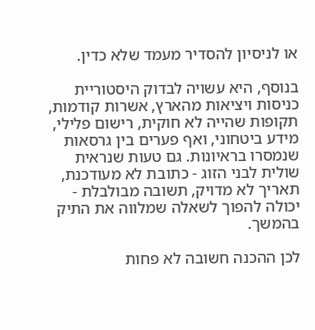או לניסיון להסדיר מעמד שלא כדין.

בנוסף, היא עשויה לבדוק היסטוריית כניסות ויציאות מהארץ, אשרות קודמות, תקופות שהייה לא חוקית, רישום פלילי, מידע ביטחוני, ואף פערים בין גרסאות שנמסרו בראיונות. גם טעות שנראית שולית לבני הזוג - כתובת לא מעודכנת, תאריך לא מדויק, תשובה מבולבלת - יכולה להפוך לשאלה שמלווה את התיק בהמשך.

לכן ההכנה חשובה לא פחות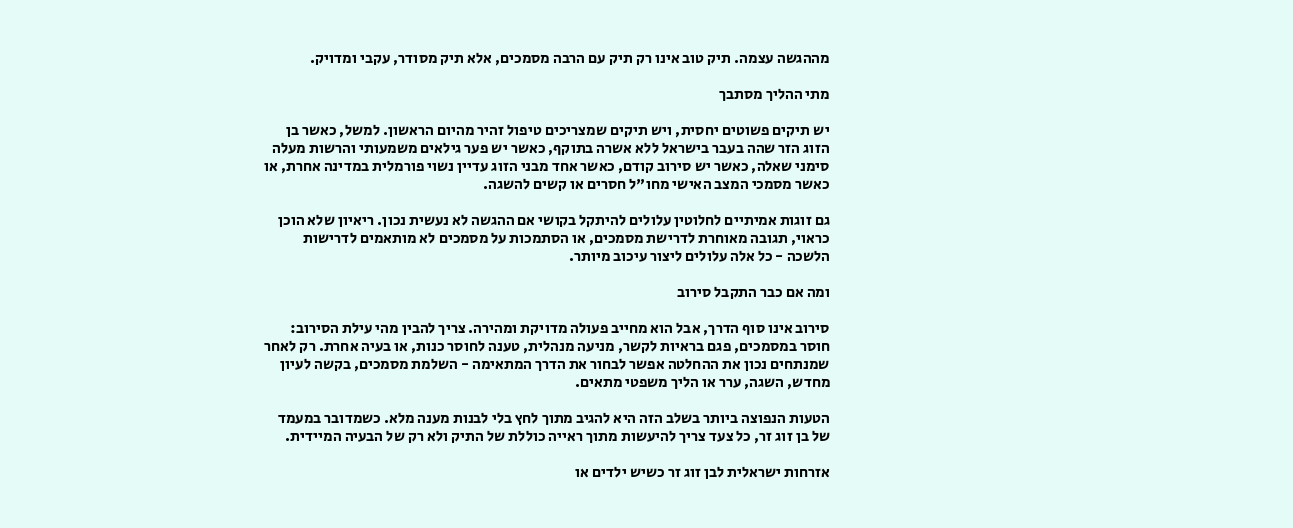מההגשה עצמה. תיק טוב אינו רק תיק עם הרבה מסמכים, אלא תיק מסודר, עקבי ומדויק.

מתי ההליך מסתבך

יש תיקים פשוטים יחסית, ויש תיקים שמצריכים טיפול זהיר מהיום הראשון. למשל, כאשר בן הזוג הזר שהה בעבר בישראל ללא אשרה בתוקף, כאשר יש פער גילאים משמעותי והרשות מעלה סימני שאלה, כאשר יש סירוב קודם, כאשר אחד מבני הזוג עדיין נשוי פורמלית במדינה אחרת, או כאשר מסמכי המצב האישי מחו"ל חסרים או קשים להשגה.

גם זוגות אמיתיים לחלוטין עלולים להיתקל בקושי אם ההגשה לא נעשית נכון. ריאיון שלא הוכן כראוי, תגובה מאוחרת לדרישת מסמכים, או הסתמכות על מסמכים לא מותאמים לדרישות הלשכה - כל אלה עלולים ליצור עיכוב מיותר.

ומה אם כבר התקבל סירוב

סירוב אינו סוף הדרך, אבל הוא מחייב פעולה מדויקת ומהירה. צריך להבין מהי עילת הסירוב: חוסר במסמכים, פגם בראיות לקשר, מניעה מנהלית, טענה לחוסר כנות, או בעיה אחרת. רק לאחר שמנתחים נכון את ההחלטה אפשר לבחור את הדרך המתאימה - השלמת מסמכים, בקשה לעיון מחדש, השגה, ערר או הליך משפטי מתאים.

הטעות הנפוצה ביותר בשלב הזה היא להגיב מתוך לחץ בלי לבנות מענה מלא. כשמדובר במעמד של בן זוג זר, כל צעד צריך להיעשות מתוך ראייה כוללת של התיק ולא רק של הבעיה המיידית.

אזרחות ישראלית לבן זוג זר כשיש ילדים או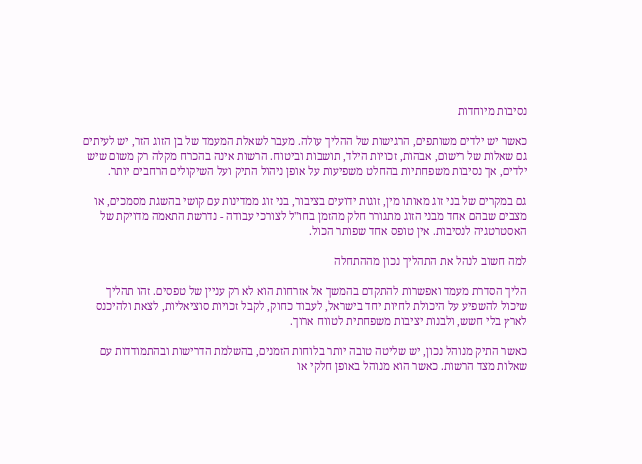נסיבות מיוחדות

כאשר יש ילדים משותפים, הרגישות של ההליך עולה. מעבר לשאלת המעמד של בן הזוג הזר, יש לעיתים גם שאלות של רישום, אבהות, זכויות הילד, תושבות וביטוח. הרשות אינה בהכרח מקלה רק משום שיש ילדים, אך נסיבות משפחתיות בהחלט משפיעות על אופן ניהול התיק ועל השיקולים הרחבים יותר.

גם במקרים של בני זוג מאותו מין, זוגות ידועים בציבור, בני זוג ממדינות עם קושי בהשגת מסמכים, או מצבים שבהם אחד מבני הזוג מתגורר חלק מהזמן בחו"ל לצורכי עבודה - נדרשת התאמה מדויקת של האסטרטגיה לנסיבות. אין טופס אחד שפותר הכול.

למה חשוב לנהל את התהליך נכון מההתחלה

הליך הסדרת מעמד ואפשרות להתקדם בהמשך אל אזרחות הוא לא רק עניין של טפסים. זהו תהליך שיכול להשפיע על היכולת לחיות יחד בישראל, לעבוד כחוק, לקבל זכויות סוציאליות, לצאת ולהיכנס לארץ בלי חשש, ולבנות יציבות משפחתית לטווח ארוך.

כאשר התיק מנוהל נכון, יש שליטה טובה יותר בלוחות הזמנים, בהשלמת הדרישות ובהתמודדות עם שאלות מצד הרשות. כאשר הוא מנוהל באופן חלקי או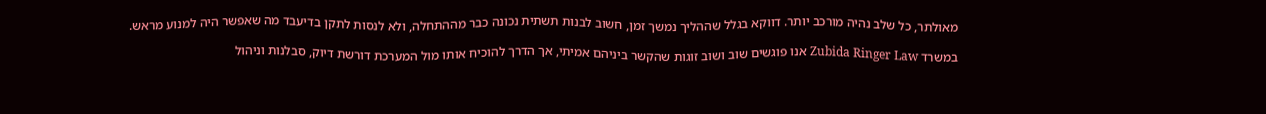מאולתר, כל שלב נהיה מורכב יותר. דווקא בגלל שההליך נמשך זמן, חשוב לבנות תשתית נכונה כבר מההתחלה, ולא לנסות לתקן בדיעבד מה שאפשר היה למנוע מראש.

במשרד Zubida Ringer Law אנו פוגשים שוב ושוב זוגות שהקשר ביניהם אמיתי, אך הדרך להוכיח אותו מול המערכת דורשת דיוק, סבלנות וניהול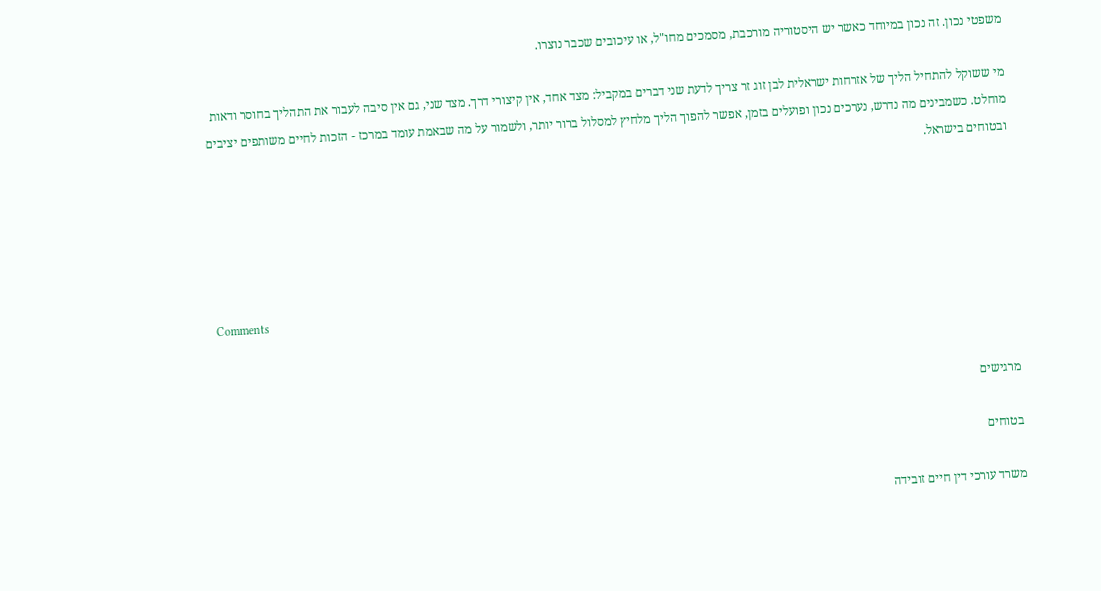משפטי נכון. זה נכון במיוחד כאשר יש היסטוריה מורכבת, מסמכים מחו"ל, או עיכובים שכבר נוצרו.

מי ששוקל להתחיל הליך של אזרחות ישראלית לבן זוג זר צריך לדעת שני דברים במקביל: מצד אחד, אין קיצורי דרך. מצד שני, גם אין סיבה לעבור את התהליך בחוסר ודאות מוחלט. כשמבינים מה נדרש, נערכים נכון ופועלים בזמן, אפשר להפוך הליך מלחיץ למסלול ברור יותר, ולשמור על מה שבאמת עומד במרכז - הזכות לחיים משותפים יציבים ובטוחים בישראל.





Comments


מרגישים

בטוחים

משרד עורכי דין חיים זובידה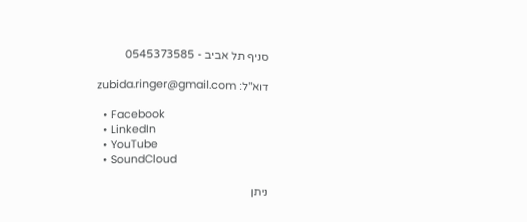סניף תל אביב - 0545373585

דוא"ל: zubida.ringer@gmail.com

  • Facebook
  • LinkedIn
  • YouTube
  • SoundCloud

ניתן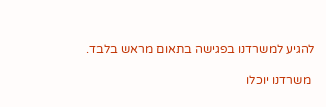להגיע למשרדנו בפגישה בתאום מראש בלבד.

 משרדנו יוכלו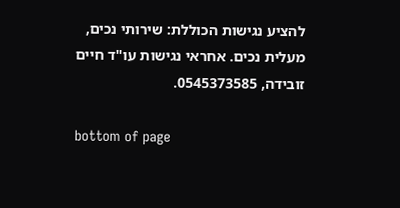להציע נגישות הכוללת: שירותי נכים, מעלית נכים. אחראי נגישות עו"ד חיים זובידה, 0545373585.

bottom of page